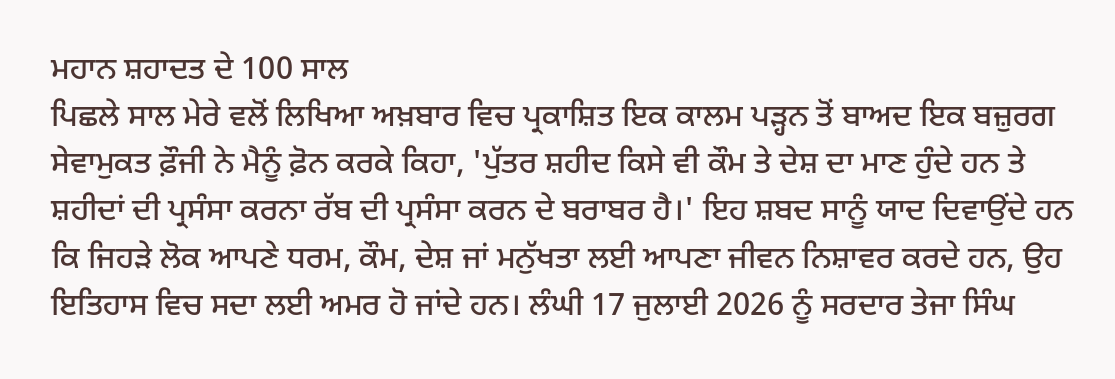ਮਹਾਨ ਸ਼ਹਾਦਤ ਦੇ 100 ਸਾਲ
ਪਿਛਲੇ ਸਾਲ ਮੇਰੇ ਵਲੋਂ ਲਿਖਿਆ ਅਖ਼ਬਾਰ ਵਿਚ ਪ੍ਰਕਾਸ਼ਿਤ ਇਕ ਕਾਲਮ ਪੜ੍ਹਨ ਤੋਂ ਬਾਅਦ ਇਕ ਬਜ਼ੁਰਗ ਸੇਵਾਮੁਕਤ ਫ਼ੌਜੀ ਨੇ ਮੈਨੂੰ ਫ਼ੋਨ ਕਰਕੇ ਕਿਹਾ, 'ਪੁੱਤਰ ਸ਼ਹੀਦ ਕਿਸੇ ਵੀ ਕੌਮ ਤੇ ਦੇਸ਼ ਦਾ ਮਾਣ ਹੁੰਦੇ ਹਨ ਤੇ ਸ਼ਹੀਦਾਂ ਦੀ ਪ੍ਰਸੰਸਾ ਕਰਨਾ ਰੱਬ ਦੀ ਪ੍ਰਸੰਸਾ ਕਰਨ ਦੇ ਬਰਾਬਰ ਹੈ।' ਇਹ ਸ਼ਬਦ ਸਾਨੂੰ ਯਾਦ ਦਿਵਾਉਂਦੇ ਹਨ ਕਿ ਜਿਹੜੇ ਲੋਕ ਆਪਣੇ ਧਰਮ, ਕੌਮ, ਦੇਸ਼ ਜਾਂ ਮਨੁੱਖਤਾ ਲਈ ਆਪਣਾ ਜੀਵਨ ਨਿਸ਼ਾਵਰ ਕਰਦੇ ਹਨ, ਉਹ ਇਤਿਹਾਸ ਵਿਚ ਸਦਾ ਲਈ ਅਮਰ ਹੋ ਜਾਂਦੇ ਹਨ। ਲੰਘੀ 17 ਜੁਲਾਈ 2026 ਨੂੰ ਸਰਦਾਰ ਤੇਜਾ ਸਿੰਘ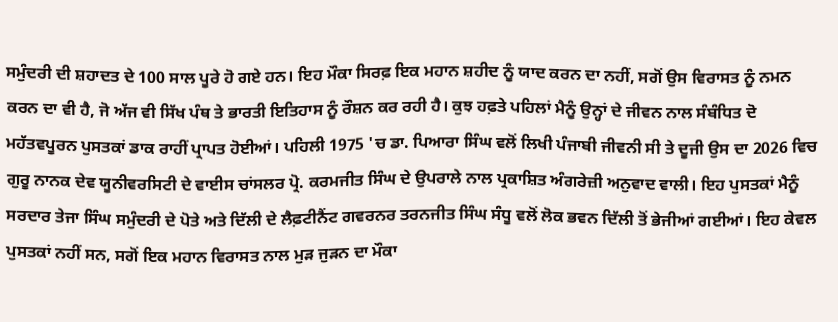ਸਮੁੰਦਰੀ ਦੀ ਸ਼ਹਾਦਤ ਦੇ 100 ਸਾਲ ਪੂਰੇ ਹੋ ਗਏ ਹਨ। ਇਹ ਮੌਕਾ ਸਿਰਫ਼ ਇਕ ਮਹਾਨ ਸ਼ਹੀਦ ਨੂੰ ਯਾਦ ਕਰਨ ਦਾ ਨਹੀਂ, ਸਗੋਂ ਉਸ ਵਿਰਾਸਤ ਨੂੰ ਨਮਨ ਕਰਨ ਦਾ ਵੀ ਹੈ, ਜੋ ਅੱਜ ਵੀ ਸਿੱਖ ਪੰਥ ਤੇ ਭਾਰਤੀ ਇਤਿਹਾਸ ਨੂੰ ਰੌਸ਼ਨ ਕਰ ਰਹੀ ਹੈ। ਕੁਝ ਹਫ਼ਤੇ ਪਹਿਲਾਂ ਮੈਨੂੰ ਉਨ੍ਹਾਂ ਦੇ ਜੀਵਨ ਨਾਲ ਸੰਬੰਧਿਤ ਦੋ ਮਹੱਤਵਪੂਰਨ ਪੁਸਤਕਾਂ ਡਾਕ ਰਾਹੀਂ ਪ੍ਰਾਪਤ ਹੋਈਆਂ। ਪਹਿਲੀ 1975 'ਚ ਡਾ. ਪਿਆਰਾ ਸਿੰਘ ਵਲੋਂ ਲਿਖੀ ਪੰਜਾਬੀ ਜੀਵਨੀ ਸੀ ਤੇ ਦੂਜੀ ਉਸ ਦਾ 2026 ਵਿਚ ਗੁਰੂ ਨਾਨਕ ਦੇਵ ਯੂਨੀਵਰਸਿਟੀ ਦੇ ਵਾਈਸ ਚਾਂਸਲਰ ਪ੍ਰੋ. ਕਰਮਜੀਤ ਸਿੰਘ ਦੇ ਉਪਰਾਲੇ ਨਾਲ ਪ੍ਰਕਾਸ਼ਿਤ ਅੰਗਰੇਜ਼ੀ ਅਨੁਵਾਦ ਵਾਲੀ। ਇਹ ਪੁਸਤਕਾਂ ਮੈਨੂੰ ਸਰਦਾਰ ਤੇਜਾ ਸਿੰਘ ਸਮੁੰਦਰੀ ਦੇ ਪੋਤੇ ਅਤੇ ਦਿੱਲੀ ਦੇ ਲੈਫ਼ਟੀਨੈਂਟ ਗਵਰਨਰ ਤਰਨਜੀਤ ਸਿੰਘ ਸੰਧੂ ਵਲੋਂ ਲੋਕ ਭਵਨ ਦਿੱਲੀ ਤੋਂ ਭੇਜੀਆਂ ਗਈਆਂ। ਇਹ ਕੇਵਲ ਪੁਸਤਕਾਂ ਨਹੀਂ ਸਨ, ਸਗੋਂ ਇਕ ਮਹਾਨ ਵਿਰਾਸਤ ਨਾਲ ਮੁੜ ਜੁੜਨ ਦਾ ਮੌਕਾ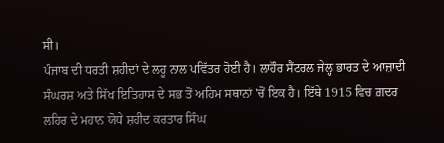ਸੀ।
ਪੰਜਾਬ ਦੀ ਧਰਤੀ ਸ਼ਹੀਦਾਂ ਦੇ ਲਹੂ ਨਾਲ ਪਵਿੱਤਰ ਹੋਈ ਹੈ। ਲਾਹੌਰ ਸੈਂਟਰਲ ਜੇਲ੍ਹ ਭਾਰਤ ਦੇ ਆਜ਼ਾਦੀ ਸੰਘਰਸ਼ ਅਤੇ ਸਿੱਖ ਇਤਿਹਾਸ ਦੇ ਸਭ ਤੋਂ ਅਹਿਮ ਸਥਾਨਾਂ 'ਚੋਂ ਇਕ ਹੈ। ਇੱਥੇ 1915 ਵਿਚ ਗ਼ਦਰ ਲਹਿਰ ਦੇ ਮਹਾਨ ਯੋਧੇ ਸ਼ਹੀਦ ਕਰਤਾਰ ਸਿੰਘ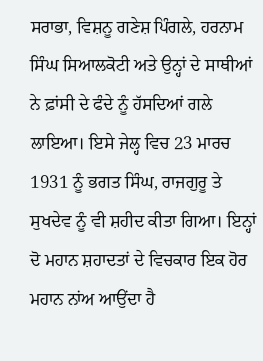ਸਰਾਭਾ, ਵਿਸ਼ਨੂ ਗਣੇਸ਼ ਪਿੰਗਲੇ, ਹਰਨਾਮ ਸਿੰਘ ਸਿਆਲਕੋਟੀ ਅਤੇ ਉਨ੍ਹਾਂ ਦੇ ਸਾਥੀਆਂ ਨੇ ਫ਼ਾਂਸੀ ਦੇ ਫੰਦੇ ਨੂੰ ਹੱਸਦਿਆਂ ਗਲੇ ਲਾਇਆ। ਇਸੇ ਜੇਲ੍ਹ ਵਿਚ 23 ਮਾਰਚ 1931 ਨੂੰ ਭਗਤ ਸਿੰਘ, ਰਾਜਗੁਰੂ ਤੇ ਸੁਖਦੇਵ ਨੂੰ ਵੀ ਸ਼ਹੀਦ ਕੀਤਾ ਗਿਆ। ਇਨ੍ਹਾਂ ਦੋ ਮਹਾਨ ਸ਼ਹਾਦਤਾਂ ਦੇ ਵਿਚਕਾਰ ਇਕ ਹੋਰ ਮਹਾਨ ਨਾਂਅ ਆਉਂਦਾ ਹੈ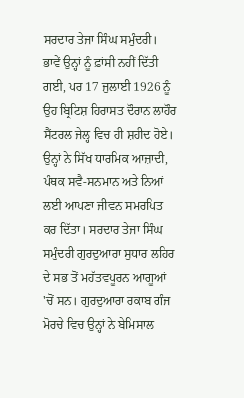ਸਰਦਾਰ ਤੇਜਾ ਸਿੰਘ ਸਮੁੰਦਰੀ। ਭਾਵੇਂ ਉਨ੍ਹਾਂ ਨੂੰ ਫ਼ਾਂਸੀ ਨਹੀਂ ਦਿੱਤੀ ਗਈ, ਪਰ 17 ਜੁਲਾਈ 1926 ਨੂੰ ਉਹ ਬ੍ਰਿਟਿਸ਼ ਹਿਰਾਸਤ ਦੌਰਾਨ ਲਾਹੌਰ ਸੈਂਟਰਲ ਜੇਲ੍ਹ ਵਿਚ ਹੀ ਸ਼ਹੀਦ ਹੋਏ। ਉਨ੍ਹਾਂ ਨੇ ਸਿੱਖ ਧਾਰਮਿਕ ਆਜ਼ਾਦੀ, ਪੰਥਕ ਸਵੈ-ਸਨਮਾਨ ਅਤੇ ਨਿਆਂ ਲਈ ਆਪਣਾ ਜੀਵਨ ਸਮਰਪਿਤ ਕਰ ਦਿੱਤਾ। ਸਰਦਾਰ ਤੇਜਾ ਸਿੰਘ ਸਮੁੰਦਰੀ ਗੁਰਦੁਆਰਾ ਸੁਧਾਰ ਲਹਿਰ ਦੇ ਸਭ ਤੋਂ ਮਹੱਤਵਪੂਰਨ ਆਗੂਆਂ 'ਚੋਂ ਸਨ। ਗੁਰਦੁਆਰਾ ਰਕਾਬ ਗੰਜ ਮੋਰਚੇ ਵਿਚ ਉਨ੍ਹਾਂ ਨੇ ਬੇਮਿਸਾਲ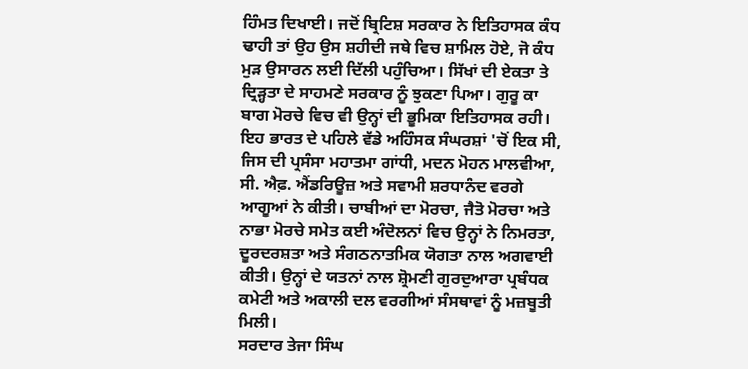ਹਿੰਮਤ ਦਿਖਾਈ। ਜਦੋਂ ਬ੍ਰਿਟਿਸ਼ ਸਰਕਾਰ ਨੇ ਇਤਿਹਾਸਕ ਕੰਧ ਢਾਹੀ ਤਾਂ ਉਹ ਉਸ ਸ਼ਹੀਦੀ ਜਥੇ ਵਿਚ ਸ਼ਾਮਿਲ ਹੋਏ, ਜੋ ਕੰਧ ਮੁੜ ਉਸਾਰਨ ਲਈ ਦਿੱਲੀ ਪਹੁੰਚਿਆ। ਸਿੱਖਾਂ ਦੀ ਏਕਤਾ ਤੇ ਦ੍ਰਿੜ੍ਹਤਾ ਦੇ ਸਾਹਮਣੇ ਸਰਕਾਰ ਨੂੰ ਝੁਕਣਾ ਪਿਆ। ਗੁਰੂ ਕਾ ਬਾਗ ਮੋਰਚੇ ਵਿਚ ਵੀ ਉਨ੍ਹਾਂ ਦੀ ਭੂਮਿਕਾ ਇਤਿਹਾਸਕ ਰਹੀ। ਇਹ ਭਾਰਤ ਦੇ ਪਹਿਲੇ ਵੱਡੇ ਅਹਿੰਸਕ ਸੰਘਰਸ਼ਾਂ 'ਚੋਂ ਇਕ ਸੀ, ਜਿਸ ਦੀ ਪ੍ਰਸੰਸਾ ਮਹਾਤਮਾ ਗਾਂਧੀ, ਮਦਨ ਮੋਹਨ ਮਾਲਵੀਆ, ਸੀ. ਐਫ਼. ਐਂਡਰਿਊਜ਼ ਅਤੇ ਸਵਾਮੀ ਸ਼ਰਧਾਨੰਦ ਵਰਗੇ ਆਗੂਆਂ ਨੇ ਕੀਤੀ। ਚਾਬੀਆਂ ਦਾ ਮੋਰਚਾ, ਜੈਤੋ ਮੋਰਚਾ ਅਤੇ ਨਾਭਾ ਮੋਰਚੇ ਸਮੇਤ ਕਈ ਅੰਦੋਲਨਾਂ ਵਿਚ ਉਨ੍ਹਾਂ ਨੇ ਨਿਮਰਤਾ, ਦੂਰਦਰਸ਼ਤਾ ਅਤੇ ਸੰਗਠਨਾਤਮਿਕ ਯੋਗਤਾ ਨਾਲ ਅਗਵਾਈ ਕੀਤੀ। ਉਨ੍ਹਾਂ ਦੇ ਯਤਨਾਂ ਨਾਲ ਸ਼੍ਰੋਮਣੀ ਗੁਰਦੁਆਰਾ ਪ੍ਰਬੰਧਕ ਕਮੇਟੀ ਅਤੇ ਅਕਾਲੀ ਦਲ ਵਰਗੀਆਂ ਸੰਸਥਾਵਾਂ ਨੂੰ ਮਜ਼ਬੂਤੀ ਮਿਲੀ।
ਸਰਦਾਰ ਤੇਜਾ ਸਿੰਘ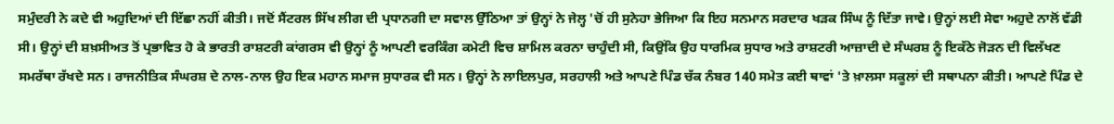ਸਮੁੰਦਰੀ ਨੇ ਕਦੇ ਵੀ ਅਹੁਦਿਆਂ ਦੀ ਇੱਛਾ ਨਹੀਂ ਕੀਤੀ। ਜਦੋਂ ਸੈਂਟਰਲ ਸਿੱਖ ਲੀਗ ਦੀ ਪ੍ਰਧਾਨਗੀ ਦਾ ਸਵਾਲ ਉੱਠਿਆ ਤਾਂ ਉਨ੍ਹਾਂ ਨੇ ਜੇਲ੍ਹ 'ਚੋਂ ਹੀ ਸੁਨੇਹਾ ਭੇਜਿਆ ਕਿ ਇਹ ਸਨਮਾਨ ਸਰਦਾਰ ਖੜਕ ਸਿੰਘ ਨੂੰ ਦਿੱਤਾ ਜਾਵੇ। ਉਨ੍ਹਾਂ ਲਈ ਸੇਵਾ ਅਹੁਦੇ ਨਾਲੋਂ ਵੱਡੀ ਸੀ। ਉਨ੍ਹਾਂ ਦੀ ਸ਼ਖ਼ਸੀਅਤ ਤੋਂ ਪ੍ਰਭਾਵਿਤ ਹੋ ਕੇ ਭਾਰਤੀ ਰਾਸ਼ਟਰੀ ਕਾਂਗਰਸ ਵੀ ਉਨ੍ਹਾਂ ਨੂੰ ਆਪਣੀ ਵਰਕਿੰਗ ਕਮੇਟੀ ਵਿਚ ਸ਼ਾਮਿਲ ਕਰਨਾ ਚਾਹੁੰਦੀ ਸੀ, ਕਿਉਂਕਿ ਉਹ ਧਾਰਮਿਕ ਸੁਧਾਰ ਅਤੇ ਰਾਸ਼ਟਰੀ ਆਜ਼ਾਦੀ ਦੇ ਸੰਘਰਸ਼ ਨੂੰ ਇਕੱਠੇ ਜੋੜਨ ਦੀ ਵਿਲੱਖਣ ਸਮਰੱਥਾ ਰੱਖਦੇ ਸਨ। ਰਾਜਨੀਤਿਕ ਸੰਘਰਸ਼ ਦੇ ਨਾਲ-ਨਾਲ ਉਹ ਇਕ ਮਹਾਨ ਸਮਾਜ ਸੁਧਾਰਕ ਵੀ ਸਨ। ਉਨ੍ਹਾਂ ਨੇ ਲਾਇਲਪੁਰ, ਸਰਹਾਲੀ ਅਤੇ ਆਪਣੇ ਪਿੰਡ ਚੱਕ ਨੰਬਰ 140 ਸਮੇਤ ਕਈ ਥਾਵਾਂ 'ਤੇ ਖ਼ਾਲਸਾ ਸਕੂਲਾਂ ਦੀ ਸਥਾਪਨਾ ਕੀਤੀ। ਆਪਣੇ ਪਿੰਡ ਦੇ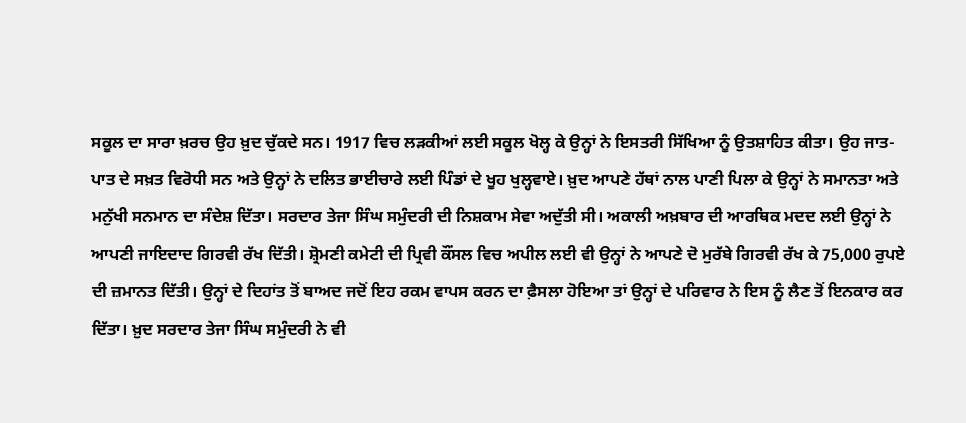ਸਕੂਲ ਦਾ ਸਾਰਾ ਖ਼ਰਚ ਉਹ ਖ਼ੁਦ ਚੁੱਕਦੇ ਸਨ। 1917 ਵਿਚ ਲੜਕੀਆਂ ਲਈ ਸਕੂਲ ਖੋਲ੍ਹ ਕੇ ਉਨ੍ਹਾਂ ਨੇ ਇਸਤਰੀ ਸਿੱਖਿਆ ਨੂੰ ਉਤਸ਼ਾਹਿਤ ਕੀਤਾ। ਉਹ ਜਾਤ-ਪਾਤ ਦੇ ਸਖ਼ਤ ਵਿਰੋਧੀ ਸਨ ਅਤੇ ਉਨ੍ਹਾਂ ਨੇ ਦਲਿਤ ਭਾਈਚਾਰੇ ਲਈ ਪਿੰਡਾਂ ਦੇ ਖੂਹ ਖੁਲ੍ਹਵਾਏ। ਖ਼ੁਦ ਆਪਣੇ ਹੱਥਾਂ ਨਾਲ ਪਾਣੀ ਪਿਲਾ ਕੇ ਉਨ੍ਹਾਂ ਨੇ ਸਮਾਨਤਾ ਅਤੇ ਮਨੁੱਖੀ ਸਨਮਾਨ ਦਾ ਸੰਦੇਸ਼ ਦਿੱਤਾ। ਸਰਦਾਰ ਤੇਜਾ ਸਿੰਘ ਸਮੁੰਦਰੀ ਦੀ ਨਿਸ਼ਕਾਮ ਸੇਵਾ ਅਦੁੱਤੀ ਸੀ। ਅਕਾਲੀ ਅਖ਼ਬਾਰ ਦੀ ਆਰਥਿਕ ਮਦਦ ਲਈ ਉਨ੍ਹਾਂ ਨੇ ਆਪਣੀ ਜਾਇਦਾਦ ਗਿਰਵੀ ਰੱਖ ਦਿੱਤੀ। ਸ਼੍ਰੋਮਣੀ ਕਮੇਟੀ ਦੀ ਪ੍ਰਿਵੀ ਕੌਂਸਲ ਵਿਚ ਅਪੀਲ ਲਈ ਵੀ ਉਨ੍ਹਾਂ ਨੇ ਆਪਣੇ ਦੋ ਮੁਰੱਬੇ ਗਿਰਵੀ ਰੱਖ ਕੇ 75,000 ਰੁਪਏ ਦੀ ਜ਼ਮਾਨਤ ਦਿੱਤੀ। ਉਨ੍ਹਾਂ ਦੇ ਦਿਹਾਂਤ ਤੋਂ ਬਾਅਦ ਜਦੋਂ ਇਹ ਰਕਮ ਵਾਪਸ ਕਰਨ ਦਾ ਫ਼ੈਸਲਾ ਹੋਇਆ ਤਾਂ ਉਨ੍ਹਾਂ ਦੇ ਪਰਿਵਾਰ ਨੇ ਇਸ ਨੂੰ ਲੈਣ ਤੋਂ ਇਨਕਾਰ ਕਰ ਦਿੱਤਾ। ਖ਼ੁਦ ਸਰਦਾਰ ਤੇਜਾ ਸਿੰਘ ਸਮੁੰਦਰੀ ਨੇ ਵੀ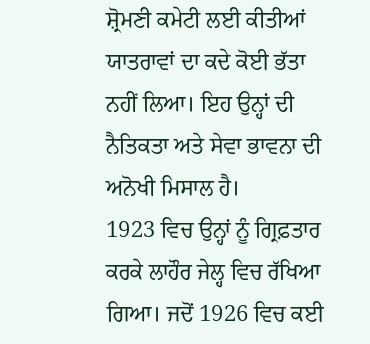ਸ਼੍ਰੋਮਣੀ ਕਮੇਟੀ ਲਈ ਕੀਤੀਆਂ ਯਾਤਰਾਵਾਂ ਦਾ ਕਦੇ ਕੋਈ ਭੱਤਾ ਨਹੀਂ ਲਿਆ। ਇਹ ਉਨ੍ਹਾਂ ਦੀ ਨੈਤਿਕਤਾ ਅਤੇ ਸੇਵਾ ਭਾਵਨਾ ਦੀ ਅਨੋਖੀ ਮਿਸਾਲ ਹੈ।
1923 ਵਿਚ ਉਨ੍ਹਾਂ ਨੂੰ ਗ੍ਰਿਫ਼ਤਾਰ ਕਰਕੇ ਲਾਹੌਰ ਜੇਲ੍ਹ ਵਿਚ ਰੱਖਿਆ ਗਿਆ। ਜਦੋਂ 1926 ਵਿਚ ਕਈ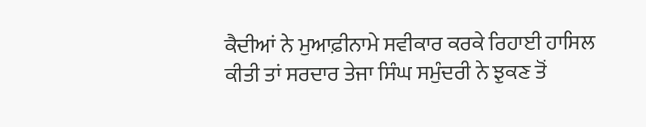ਕੈਦੀਆਂ ਨੇ ਮੁਆਫ਼ੀਨਾਮੇ ਸਵੀਕਾਰ ਕਰਕੇ ਰਿਹਾਈ ਹਾਸਿਲ ਕੀਤੀ ਤਾਂ ਸਰਦਾਰ ਤੇਜਾ ਸਿੰਘ ਸਮੁੰਦਰੀ ਨੇ ਝੁਕਣ ਤੋਂ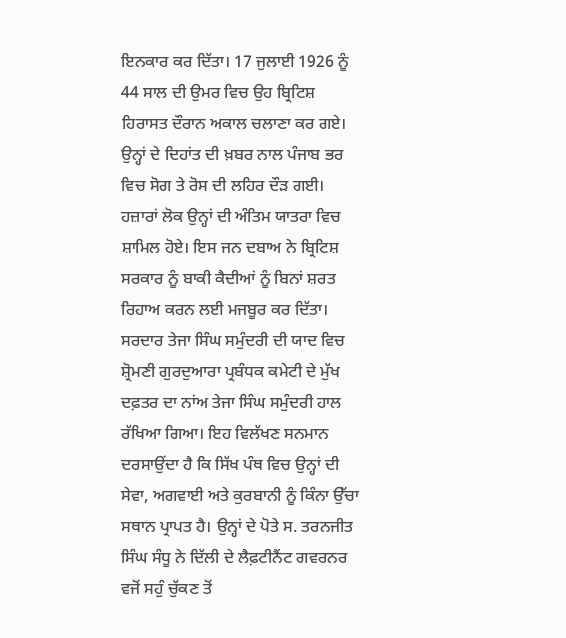ਇਨਕਾਰ ਕਰ ਦਿੱਤਾ। 17 ਜੁਲਾਈ 1926 ਨੂੰ 44 ਸਾਲ ਦੀ ਉਮਰ ਵਿਚ ਉਹ ਬ੍ਰਿਟਿਸ਼ ਹਿਰਾਸਤ ਦੌਰਾਨ ਅਕਾਲ ਚਲਾਣਾ ਕਰ ਗਏ। ਉਨ੍ਹਾਂ ਦੇ ਦਿਹਾਂਤ ਦੀ ਖ਼ਬਰ ਨਾਲ ਪੰਜਾਬ ਭਰ ਵਿਚ ਸੋਗ ਤੇ ਰੋਸ ਦੀ ਲਹਿਰ ਦੌੜ ਗਈ। ਹਜ਼ਾਰਾਂ ਲੋਕ ਉਨ੍ਹਾਂ ਦੀ ਅੰਤਿਮ ਯਾਤਰਾ ਵਿਚ ਸ਼ਾਮਿਲ ਹੋਏ। ਇਸ ਜਨ ਦਬਾਅ ਨੇ ਬ੍ਰਿਟਿਸ਼ ਸਰਕਾਰ ਨੂੰ ਬਾਕੀ ਕੈਦੀਆਂ ਨੂੰ ਬਿਨਾਂ ਸ਼ਰਤ ਰਿਹਾਅ ਕਰਨ ਲਈ ਮਜਬੂਰ ਕਰ ਦਿੱਤਾ।
ਸਰਦਾਰ ਤੇਜਾ ਸਿੰਘ ਸਮੁੰਦਰੀ ਦੀ ਯਾਦ ਵਿਚ ਸ਼੍ਰੋਮਣੀ ਗੁਰਦੁਆਰਾ ਪ੍ਰਬੰਧਕ ਕਮੇਟੀ ਦੇ ਮੁੱਖ ਦਫ਼ਤਰ ਦਾ ਨਾਂਅ ਤੇਜਾ ਸਿੰਘ ਸਮੁੰਦਰੀ ਹਾਲ ਰੱਖਿਆ ਗਿਆ। ਇਹ ਵਿਲੱਖਣ ਸਨਮਾਨ ਦਰਸਾਉਂਦਾ ਹੈ ਕਿ ਸਿੱਖ ਪੰਥ ਵਿਚ ਉਨ੍ਹਾਂ ਦੀ ਸੇਵਾ, ਅਗਵਾਈ ਅਤੇ ਕੁਰਬਾਨੀ ਨੂੰ ਕਿੰਨਾ ਉੱਚਾ ਸਥਾਨ ਪ੍ਰਾਪਤ ਹੈ। ਉਨ੍ਹਾਂ ਦੇ ਪੋਤੇ ਸ. ਤਰਨਜੀਤ ਸਿੰਘ ਸੰਧੂ ਨੇ ਦਿੱਲੀ ਦੇ ਲੈਫ਼ਟੀਨੈਂਟ ਗਵਰਨਰ ਵਜੋਂ ਸਹੁੰ ਚੁੱਕਣ ਤੋਂ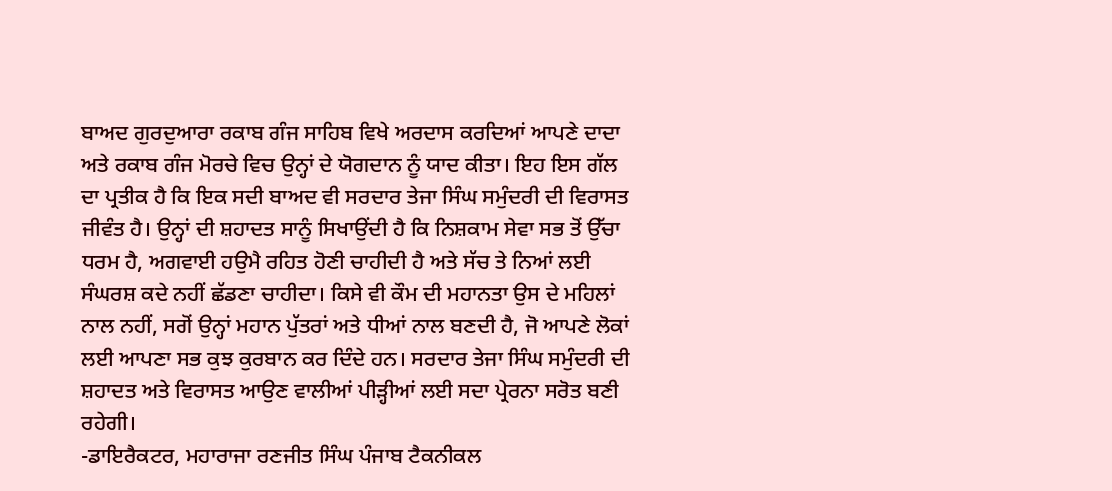ਬਾਅਦ ਗੁਰਦੁਆਰਾ ਰਕਾਬ ਗੰਜ ਸਾਹਿਬ ਵਿਖੇ ਅਰਦਾਸ ਕਰਦਿਆਂ ਆਪਣੇ ਦਾਦਾ ਅਤੇ ਰਕਾਬ ਗੰਜ ਮੋਰਚੇ ਵਿਚ ਉਨ੍ਹਾਂ ਦੇ ਯੋਗਦਾਨ ਨੂੰ ਯਾਦ ਕੀਤਾ। ਇਹ ਇਸ ਗੱਲ ਦਾ ਪ੍ਰਤੀਕ ਹੈ ਕਿ ਇਕ ਸਦੀ ਬਾਅਦ ਵੀ ਸਰਦਾਰ ਤੇਜਾ ਸਿੰਘ ਸਮੁੰਦਰੀ ਦੀ ਵਿਰਾਸਤ ਜੀਵੰਤ ਹੈ। ਉਨ੍ਹਾਂ ਦੀ ਸ਼ਹਾਦਤ ਸਾਨੂੰ ਸਿਖਾਉਂਦੀ ਹੈ ਕਿ ਨਿਸ਼ਕਾਮ ਸੇਵਾ ਸਭ ਤੋਂ ਉੱਚਾ ਧਰਮ ਹੈ, ਅਗਵਾਈ ਹਉਮੈ ਰਹਿਤ ਹੋਣੀ ਚਾਹੀਦੀ ਹੈ ਅਤੇ ਸੱਚ ਤੇ ਨਿਆਂ ਲਈ ਸੰਘਰਸ਼ ਕਦੇ ਨਹੀਂ ਛੱਡਣਾ ਚਾਹੀਦਾ। ਕਿਸੇ ਵੀ ਕੌਮ ਦੀ ਮਹਾਨਤਾ ਉਸ ਦੇ ਮਹਿਲਾਂ ਨਾਲ ਨਹੀਂ, ਸਗੋਂ ਉਨ੍ਹਾਂ ਮਹਾਨ ਪੁੱਤਰਾਂ ਅਤੇ ਧੀਆਂ ਨਾਲ ਬਣਦੀ ਹੈ, ਜੋ ਆਪਣੇ ਲੋਕਾਂ ਲਈ ਆਪਣਾ ਸਭ ਕੁਝ ਕੁਰਬਾਨ ਕਰ ਦਿੰਦੇ ਹਨ। ਸਰਦਾਰ ਤੇਜਾ ਸਿੰਘ ਸਮੁੰਦਰੀ ਦੀ ਸ਼ਹਾਦਤ ਅਤੇ ਵਿਰਾਸਤ ਆਉਣ ਵਾਲੀਆਂ ਪੀੜ੍ਹੀਆਂ ਲਈ ਸਦਾ ਪ੍ਰੇਰਨਾ ਸਰੋਤ ਬਣੀ ਰਹੇਗੀ।
-ਡਾਇਰੈਕਟਰ, ਮਹਾਰਾਜਾ ਰਣਜੀਤ ਸਿੰਘ ਪੰਜਾਬ ਟੈਕਨੀਕਲ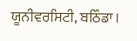ਯੂਨੀਵਰਸਿਟੀ, ਬਠਿੰਡਾ।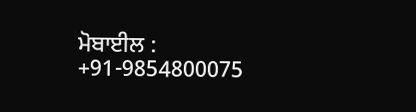ਮੋਬਾਈਲ : +91-9854800075